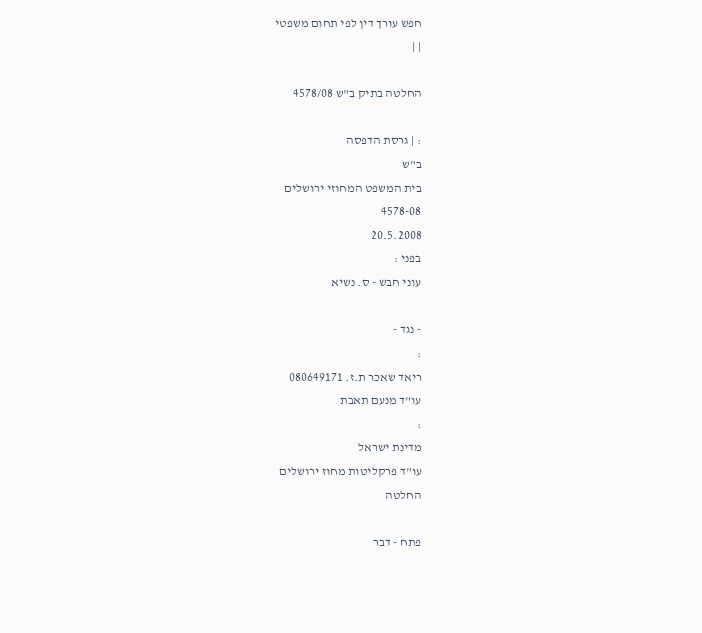חפש עורך דין לפי תחום משפטי
| |

החלטה בתיק ב"ש 4578/08

: | גרסת הדפסה
ב"ש
בית המשפט המחוזי ירושלים
4578-08
20.5.2008
בפני :
עוני חבש - ס. נשיא

- נגד -
:
ריאד שאכר ת.ז. 080649171
עו"ד מנעם תאבת
:
מדינת ישראל
עו"ד פרקליטות מחוז ירושלים
החלטה

פתח - דבר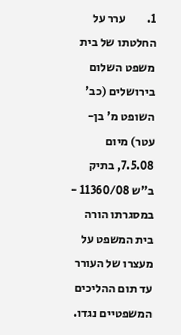1.         ערר על החלטתו של בית משפט השלום בירושלים (כב' השופט מ' בן-עטר) מיום 7.5.08, בתיק ב"ש 11360/08 - במסגרתו הורה בית המשפט על מעצרו של העורר עד תום ההליכים המשפטיים נגדו.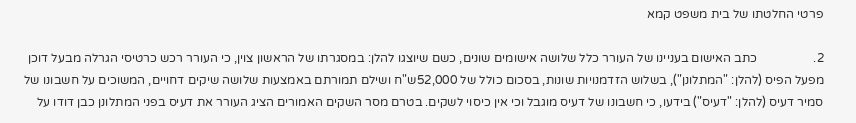פרטי החלטתו של בית משפט קמא

2.                  כתב האישום בעניינו של העורר כלל שלושה אישומים שונים, כשם שיוצגו להלן: במסגרתו של הראשון צוין, כי העורר רכש כרטיסי הגרלה מבעל דוכן מפעל הפיס (להלן: "המתלונן"), בשלוש הזדמנויות שונות, בסכום כולל של 52,000ש"ח ושילם תמורתם באמצעות שלושה שיקים דחויים, המשוכים על חשבונו של סמיר דעיס (להלן: "דעיס") בידעו, כי חשבונו של דעיס מוגבל וכי אין כיסוי לשקים. בטרם מסר השקים האמורים הציג העורר את דעיס בפני המתלונן כבן דודו על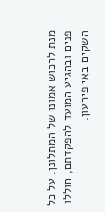מנת לרכוש אמונו של המתלונן. על כל פנים ובהגיע המועד להפקדתם, חוללו השקים באי פירעון.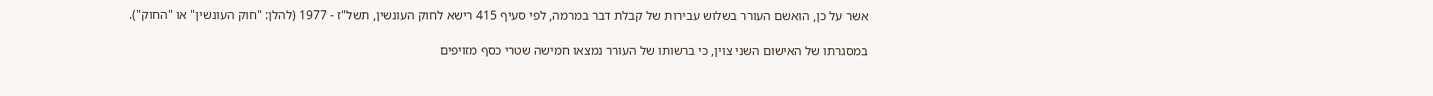אשר על כן, הואשם העורר בשלוש עבירות של קבלת דבר במרמה, לפי סעיף 415 רישא לחוק העונשין, תשל"ז - 1977 (להלן: "חוק העונשין" או "החוק").

במסגרתו של האישום השני צוין, כי ברשותו של העורר נמצאו חמישה שטרי כסף מזויפים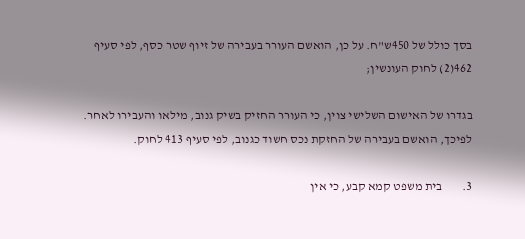בסך כולל של 450ש"ח. על כן, הואשם העורר בעבירה של זיוף שטר כסף, לפי סעיף 462(2) לחוק העונשין;

בגדרו של האישום השלישי צוין, כי העורר החזיק בשיק גנוב, מילאו והעבירו לאחר. לפיכך, הואשם בעבירה של החזקת נכס חשוד כגנוב, לפי סעיף 413 לחוק.

3.        בית משפט קמא קבע, כי אין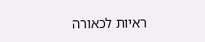ראיות לכאורה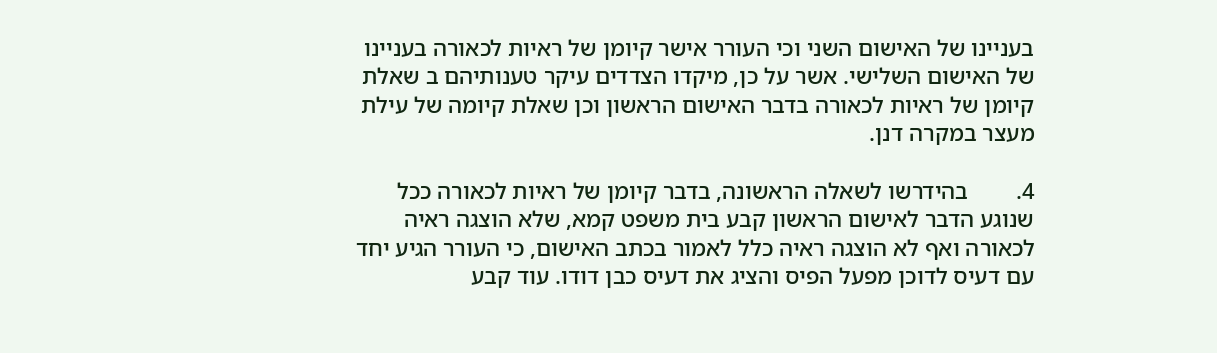בעניינו של האישום השני וכי העורר אישר קיומן של ראיות לכאורה בעניינו של האישום השלישי. אשר על כן, מיקדו הצדדים עיקר טענותיהם ב שאלת קיומן של ראיות לכאורה בדבר האישום הראשון וכן שאלת קיומה של עילת מעצר במקרה דנן.

4.        בהידרשו לשאלה הראשונה, בדבר קיומן של ראיות לכאורה ככל שנוגע הדבר לאישום הראשון קבע בית משפט קמא, שלא הוצגה ראיה לכאורה ואף לא הוצגה ראיה כלל לאמור בכתב האישום, כי העורר הגיע יחד עם דעיס לדוכן מפעל הפיס והציג את דעיס כבן דודו. עוד קבע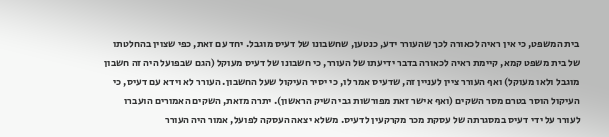בית המשפט, כי אין ראיה לכאורה לכך שהעורר ידע, כנטען, שחשבונו של דעיס מוגבל. יחד עם זאת, כפי שצוין בהחלטתו של בית משפט קמא, קיימת ראיה לכאורה בדבר ידיעתו של העורר, כי חשבונו של דעיס מעוקל (הגם שבפועל היה זה חשבון מוגבל ולאו מעוקל) ואף העורר ציין לעניין זה, שדעיס אמר לו, כי יסיר העיקול שעל החשבון. העורר לא וידא עם דעיס, כי העיקול הוסר בטרם מסר השקים (ואף אישר זאת מפורשות גבי השיק הראשון). יתרה מזאת, השקים האמורים הועברו לעורר על ידי דעיס במסגרתה של עסקת מכר מקרקעין לדעיס. משלא יצאה העסקה לפועל, אמור היה העורר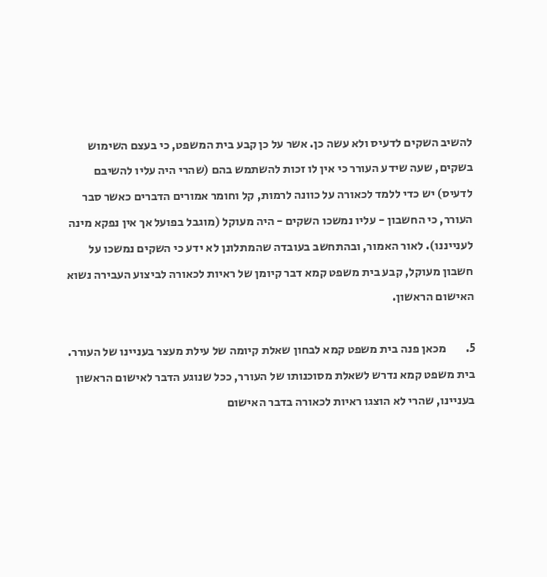להשיב השקים לדעיס ולא עשה כן. אשר על כן קבע בית המשפט, כי בעצם השימוש בשקים, שעה שידע העורר כי אין לו זכות להשתמש בהם (שהרי היה עליו להשיבם לדעיס) יש כדי ללמד לכאורה על כוונה לרמות, קל וחומר אמורים הדברים כאשר סבר העורר, כי החשבון - עליו נמשכו השקים - היה מעוקל (מוגבל בפועל אך אין נפקא מינה לענייננו). לאור האמור, ובהתחשב בעובדה שהמתלונן לא ידע כי השקים נמשכו על חשבון מעוקל, קבע בית משפט קמא דבר קיומן של ראיות לכאורה לביצוע העבירה נשוא האישום הראשון.

5.        מכאן פנה בית משפט קמא לבחון שאלת קיומה של עילת מעצר בעניינו של העורר. בית משפט קמא נדרש לשאלת מסוכנותו של העורר, ככל שנוגע הדבר לאישום הראשון בעניינו, שהרי לא הוצגו ראיות לכאורה בדבר האישום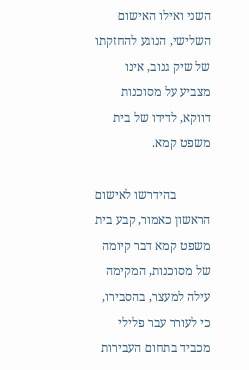השני ואילו האישום השלישי, הנוגע להחזקתו של שיק גנוב, אינו מצביע על מסוכנות דווקא, לדידו של בית משפט קמא.

           בהידרשו לאישום הראשון כאמור, קבע בית משפט קמא דבר קיומה של מסוכנות, המקימה עילה למעצר, בהסבירו, כי לעורר עבר פלילי מכביד בתחום העבירות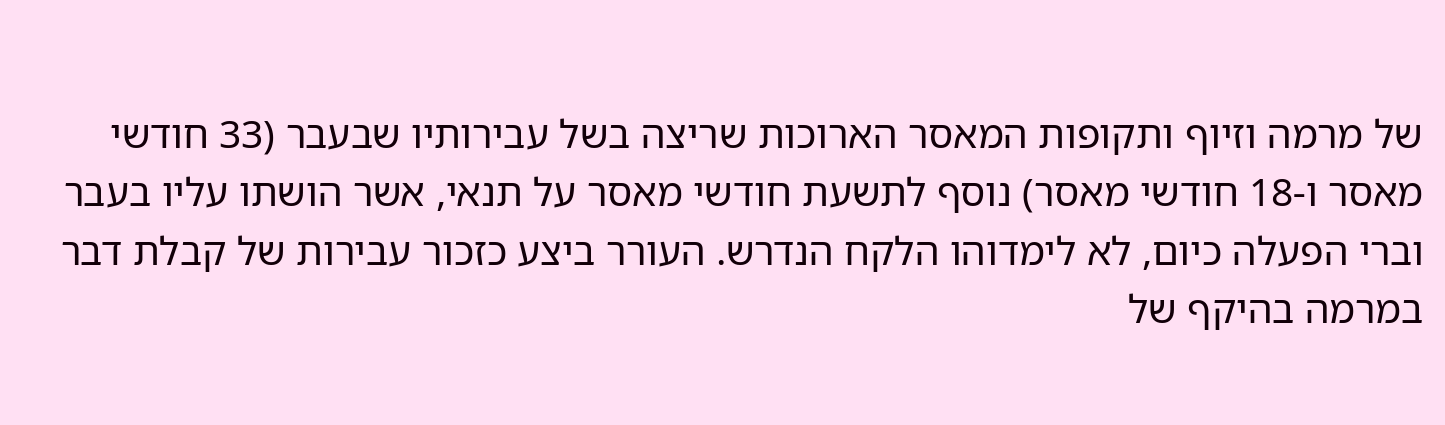של מרמה וזיוף ותקופות המאסר הארוכות שריצה בשל עבירותיו שבעבר (33 חודשי מאסר ו-18 חודשי מאסר) נוסף לתשעת חודשי מאסר על תנאי, אשר הושתו עליו בעבר וברי הפעלה כיום, לא לימדוהו הלקח הנדרש. העורר ביצע כזכור עבירות של קבלת דבר במרמה בהיקף של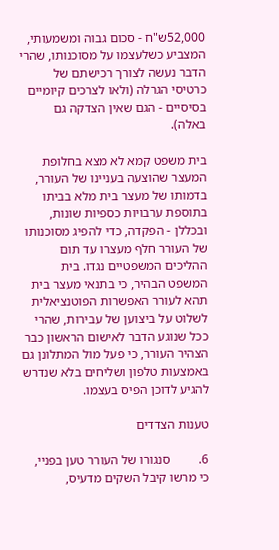52,000ש"ח - סכום גבוה ומשמעותי, המצביע כשלעצמו על מסוכנותו, שהרי הדבר נעשה לצורך רכישתם של כרטיסי הגרלה (ולאו לצרכים קיומיים בסיסיים - הגם שאין הצדקה גם באלה).

בית משפט קמא לא מצא בחלופת המעצר שהוצעה בעניינו של העורר, בדמותו של מעצר בית מלא בביתו בתוספת ערבויות כספיות שונות, ובכללן - הפקדה, כדי להפיג מסוכנותו של העורר חלף מעצרו עד תום ההליכים המשפטיים נגדו. בית המשפט הבהיר, כי בתנאי מעצר בית תהא לעורר האפשרות הפוטנציאלית לשלוט על ביצוען של עבירות, שהרי ככל שנוגע הדבר לאישום הראשון כבר הצהיר העורר, כי פעל מול המתלונן גם באמצעות טלפון ושליחים בלא שנדרש להגיע לדוכן הפיס בעצמו.

טענות הצדדים

6.         סנגורו של העורר טען בפניי, כי מרשו קיבל השקים מדעיס,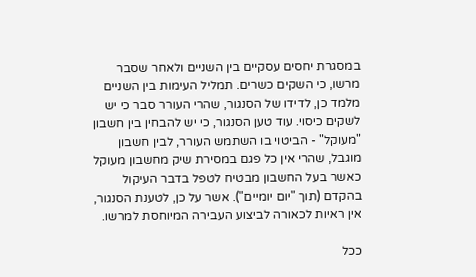במסגרת יחסים עסקיים בין השניים ולאחר שסבר מרשו, כי השקים כשרים. תמליל העימות בין השניים מלמד כן, לדידו של הסנגור, שהרי העורר סבר כי יש לשקים כיסוי. עוד טען הסנגור, כי יש להבחין בין חשבון "מעוקל" - הביטוי בו השתמש העורר, לבין חשבון מוגבל, שהרי אין כל פגם במסירת שיק מחשבון מעוקל כאשר בעל החשבון מבטיח לטפל בדבר העיקול בהקדם (תוך "יום יומיים"). אשר על כן, לטענת הסנגור, אין ראיות לכאורה לביצוע העבירה המיוחסת למרשו.

ככל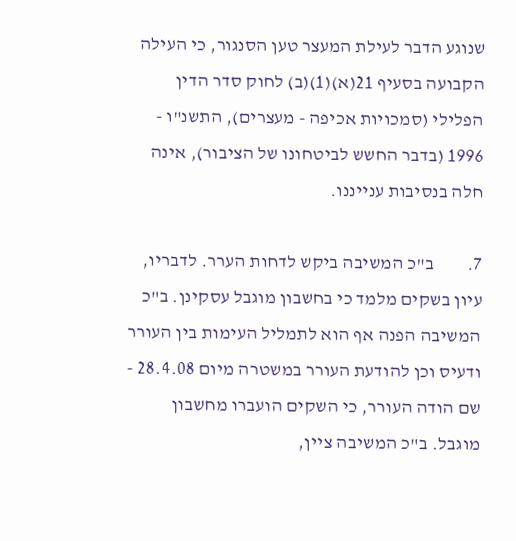שנוגע הדבר לעילת המעצר טען הסנגור, כי העילה הקבועה בסעיף 21(א)(1)(ב) לחוק סדר הדין הפלילי (סמכויות אכיפה - מעצרים), התשנ"ו - 1996 (בדבר החשש לביטחונו של הציבור), אינה חלה בנסיבות ענייננו.

7.         ב"כ המשיבה ביקש לדחות הערר. לדבריו, עיון בשקים מלמד כי בחשבון מוגבל עסקינן. ב"כ המשיבה הפנה אף הוא לתמליל העימות בין העורר ודעיס וכן להודעת העורר במשטרה מיום 28.4.08 - שם הודה העורר, כי השקים הועברו מחשבון מוגבל. ב"כ המשיבה ציין,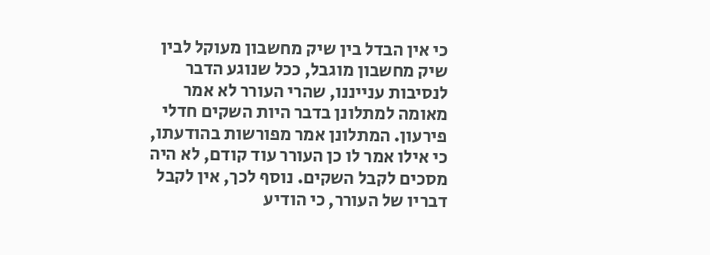כי אין הבדל בין שיק מחשבון מעוקל לבין שיק מחשבון מוגבל, ככל שנוגע הדבר לנסיבות ענייננו, שהרי העורר לא אמר מאומה למתלונן בדבר היות השקים חדלי פירעון. המתלונן אמר מפורשות בהודעתו, כי אילו אמר לו כן העורר עוד קודם, לא היה מסכים לקבל השקים. נוסף לכך, אין לקבל דבריו של העורר, כי הודיע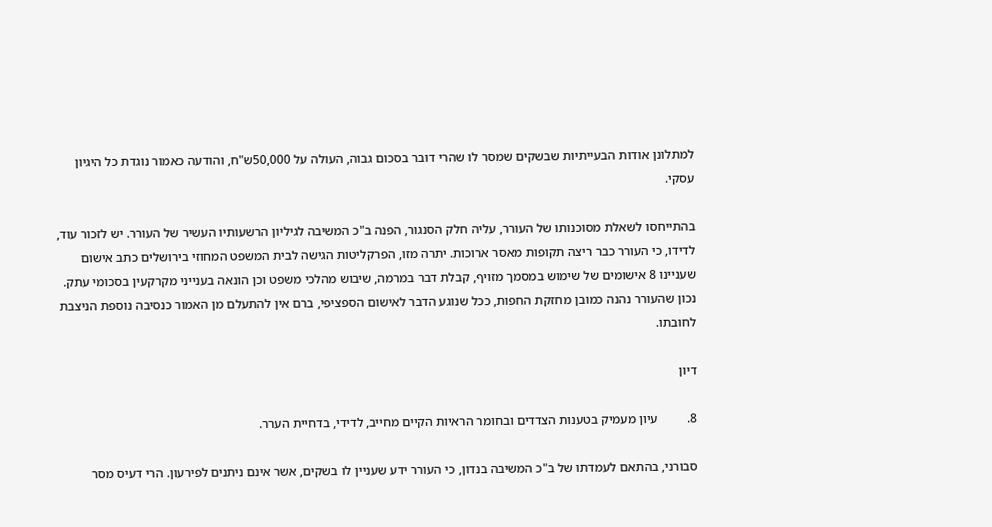למתלונן אודות הבעייתיות שבשקים שמסר לו שהרי דובר בסכום גבוה, העולה על 50,000ש"ח, והודעה כאמור נוגדת כל היגיון עסקי.

בהתייחסו לשאלת מסוכנותו של העורר, עליה חלק הסנגור, הפנה ב"כ המשיבה לגיליון הרשעותיו העשיר של העורר. יש לזכור עוד, לדידו, כי העורר כבר ריצה תקופות מאסר ארוכות. יתרה מזו, הפרקליטות הגישה לבית המשפט המחוזי בירושלים כתב אישום שעניינו 8 אישומים של שימוש במסמך מזויף, קבלת דבר במרמה, שיבוש מהלכי משפט וכן הונאה בענייני מקרקעין בסכומי עתק. נכון שהעורר נהנה כמובן מחזקת החפות, ככל שנוגע הדבר לאישום הספציפי, ברם אין להתעלם מן האמור כנסיבה נוספת הניצבת לחובתו.

דיון

8.         עיון מעמיק בטענות הצדדים ובחומר הראיות הקיים מחייב, לדידי, בדחיית הערר.

סבורני, בהתאם לעמדתו של ב"כ המשיבה בנדון, כי העורר ידע שעניין לו בשקים, אשר אינם ניתנים לפירעון. הרי דעיס מסר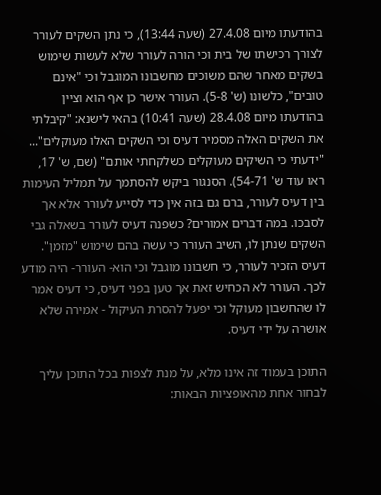בהודעתו מיום 27.4.08 (שעה 13:44), כי נתן השקים לעורר לצורך רכישתו של בית וכי הורה לעורר שלא לעשות שימוש בשקים מאחר שהם משוכים מחשבונו המוגבל וכי "אינם טובים", כלשונו (ש' 5-8). העורר אישר כן אף הוא וציין בהודעתו מיום 28.4.08 (שעה 10:41) בהאי לישנא: "קיבלתי את השקים האלה מסמיר דעיס וכי השקים האלו מעוקלים"... "ידעתי כי השיקים מעוקלים כשלקחתי אותם" (שם, ש' 17, ראו עוד ש' 54-71). הסנגור ביקש להסתמך על תמליל העימות בין דעיס לעורר, ברם גם בזה אין כדי לסייע לעורר אלא אך לסבכו. במה דברים אמורים? כשפנה דעיס לעורר בשאלה גבי השקים שנתן לו, השיב העורר כי עשה בהם שימוש "מזמן". דעיס הזכיר לעורר, כי חשבונו מוגבל וכי הוא- העורר- היה מודע לכך. העורר לא הכחיש זאת אך טען בפני דעיס, כי דעיס אמר לו שהחשבון מעוקל וכי יפעל להסרת העיקול - אמירה שלא אושרה על ידי דעיס.

התוכן בעמוד זה אינו מלא, על מנת לצפות בכל התוכן עליך לבחור אחת מהאופציות הבאות: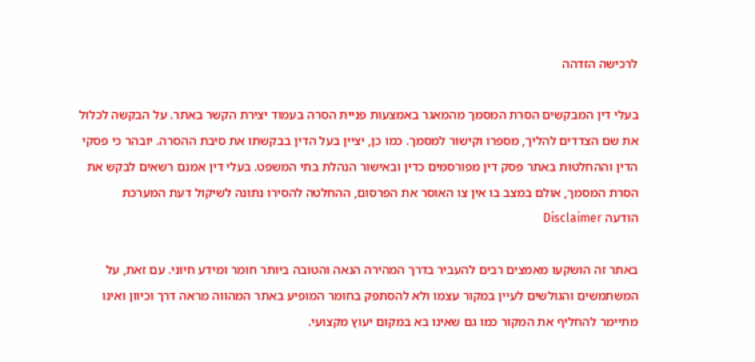לרכישה הזדהה

בעלי דין המבקשים הסרת המסמך מהמאגר באמצעות פניית הסרה בעמוד יצירת הקשר באתר. על הבקשה לכלול את שם הצדדים להליך, מספרו וקישור למסמך. כמו כן, יציין בעל הדין בבקשתו את סיבת ההסרה. יובהר כי פסקי הדין וההחלטות באתר פסק דין מפורסמים כדין ובאישור הנהלת בתי המשפט. בעלי דין אמנם רשאים לבקש את הסרת המסמך, אולם במצב בו אין צו האוסר את הפרסום, ההחלטה להסירו נתונה לשיקול דעת המערכת
הודעה Disclaimer

באתר זה הושקעו מאמצים רבים להעביר בדרך המהירה הנאה והטובה ביותר חומר ומידע חיוני. עם זאת, על המשתמשים והגולשים לעיין במקור עצמו ולא להסתפק בחומר המופיע באתר המהווה מראה דרך וכיוון ואינו מתיימר להחליף את המקור כמו גם שאינו בא במקום יעוץ מקצועי.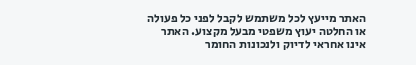האתר מייעץ לכל משתמש לקבל לפני כל פעולה או החלטה יעוץ משפטי מבעל מקצוע. האתר אינו אחראי לדיוק ולנכונות החומר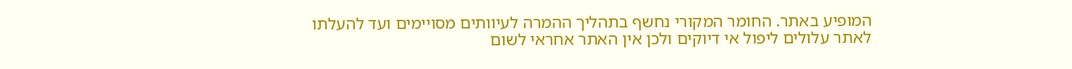המופיע באתר. החומר המקורי נחשף בתהליך ההמרה לעיוותים מסויימים ועד להעלתו לאתר עלולים ליפול אי דיוקים ולכן אין האתר אחראי לשום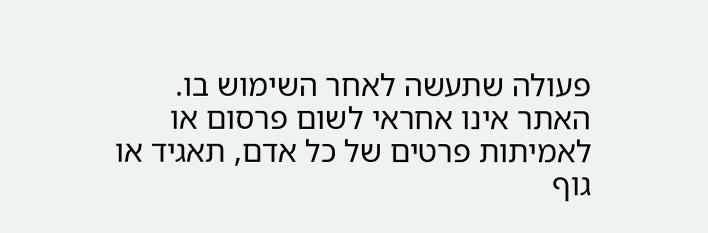פעולה שתעשה לאחר השימוש בו. האתר אינו אחראי לשום פרסום או לאמיתות פרטים של כל אדם, תאגיד או גוף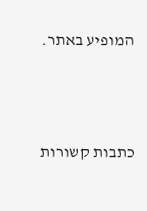המופיע באתר.




כתבות קשורות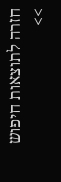חזרה לתוצאות חיפוש >>